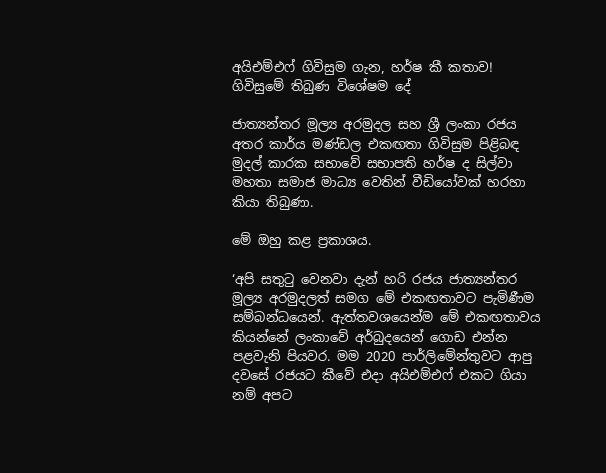අයිඑම්එෆ් ගිවිසුම ගැන, හර්ෂ කී කතාව! ගිවිසුමේ තිබුණ විශේෂම ‍දේ

ජාත්‍යන්තර මූල්‍ය අරමුදල සහ ශ්‍රී ලංකා රජය අතර කාර්ය මණ්ඩල එකඟතා ගිවිසුම පිළිබඳ මුදල් කාරක සභාවේ සභාපති හර්ෂ ද සිල්වා මහතා සමාජ මාධ්‍ය වෙතින් වීඩියෝවක් හරහා කියා තිබුණා.

මේ ඔහු කළ ප්‍රකාශය.

‘අපි සතුටු වෙනවා දැන් හරි රජය ජාත්‍යන්තර මූල්‍ය අරමුදලත් සමග මේ එකඟතාවට පැමිණීම සම්බන්ධයෙන්. ඇත්තවශයෙන්ම මේ එකඟතාවය කියන්නේ ලංකාවේ අර්බුදයෙන් ගොඩ එන්න පළවැනි පියවර. මම 2020 පාර්ලිමේන්තුවට ආපු දවසේ රජයට කීවේ එදා අයිඑම්එෆ් එකට ගියා නම් අපට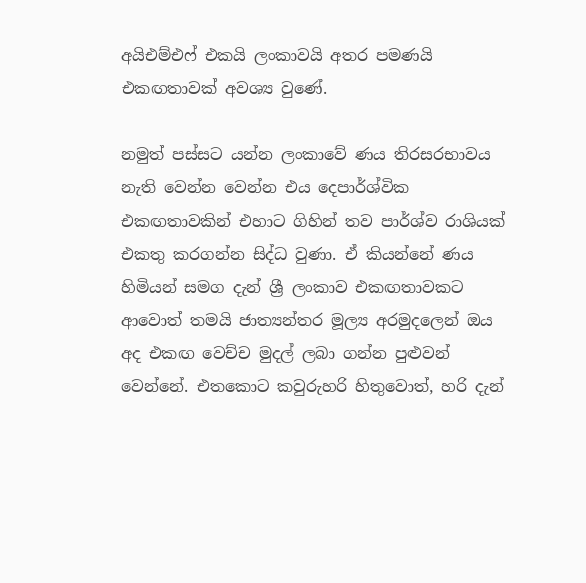අයිඑම්එෆ් එකයි ලංකාවයි අතර පමණයි එකඟතාවක් අවශ්‍ය වුණේ.

නමුත් පස්සට යන්න ලංකාවේ ණය තිරසරභාවය නැති වෙන්න වෙන්න එය දෙපාර්ශ්වික එකඟතාවකින් එහාට ගිහින් තව පාර්ශ්ව රාශියක් එකතු කරගන්න සිද්ධ වුණා. ඒ කියන්නේ ණය හිමියන් සමග දැන් ශ්‍රී ලංකාව එකඟතාවකට ආවොත් තමයි ජාත්‍යන්තර මූල්‍ය අරමුදලෙන් ඔය අද එකඟ වෙච්ච මුදල් ලබා ගන්න පුළුවන් වෙන්නේ. එතකොට කවුරුහරි හිතුවොත්, හරි දැන්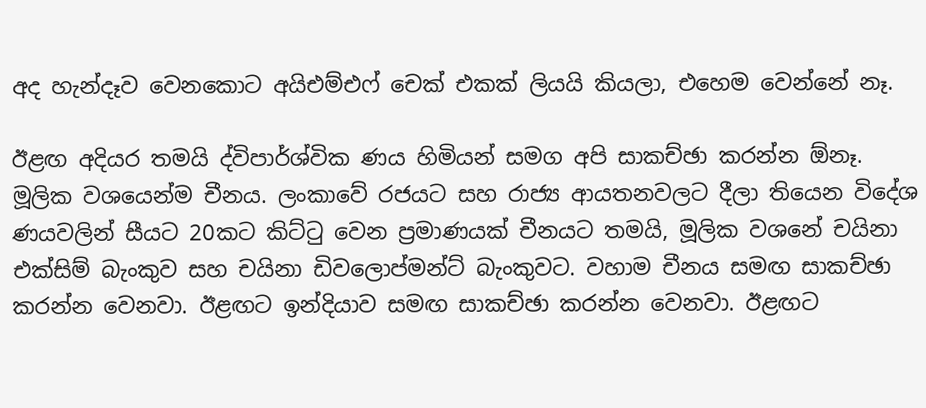අද හැන්දෑව වෙනකොට අයිඑම්එෆ් චෙක් එකක් ලියයි කියලා, එහෙම වෙන්නේ නෑ.

ඊළඟ අදියර තමයි ද්විපාර්ශ්වික ණය හිමියන් සමග අපි සාකච්ඡා කරන්න ඕනෑ. මූලික වශයෙන්ම චීනය. ලංකාවේ රජයට සහ රාජ්‍ය ආයතනවලට දීලා තියෙන විදේශ ණයවලින් සීයට 20කට කිට්ටු වෙන ප්‍රමාණයක් චීනයට තමයි, මූලික වශනේ චයිනා එක්සිම් බැංකුව සහ චයිනා ඩිවලොප්මන්ට් බැංකුවට. වහාම චීනය සමඟ සාකච්ඡා කරන්න වෙනවා. ඊළඟට ඉන්දියාව සමඟ සාකච්ඡා කරන්න වෙනවා. ඊළඟට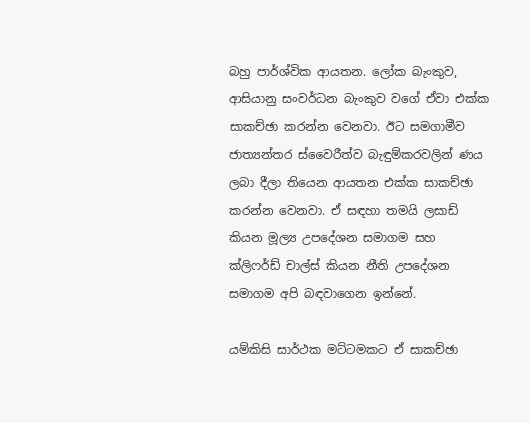බහු පාර්ශ්වික ආයතන. ලෝක බැංකුව, ආසියානු සංවර්ධන බැංකුව වගේ ඒවා එක්ක සාකච්ඡා කරන්න වෙනවා. ඊට සමගාමීව ජාත්‍යන්තර ස්වෛරීත්ව බැඳුම්කරවලින් ණය ලබා දීලා තියෙන ආයතන එක්ක සාකච්ඡා කරන්න වෙනවා. ඒ සඳහා තමයි ලසාඩ් කියන මූල්‍ය උපදේශන සමාගම සහ ක්ලිෆර්ඩ් චාල්ස් කියන නීති උපදේශන සමාගම අපි බඳවාගෙන ඉන්නේ.

යම්කිසි සාර්ථක මට්ටමකට ඒ සාකච්ඡා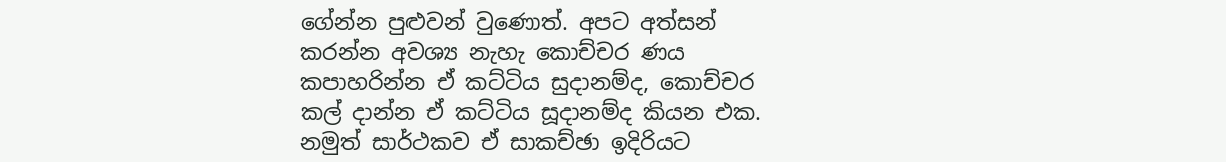ගේන්න පුළුවන් වුණොත්. අපට අත්සන් කරන්න අවශ්‍ය නැහැ කොච්චර ණය කපාහරින්න ඒ කට්ටිය සුදානම්ද, කොච්චර කල් දාන්න ඒ කට්ටිය සූදානම්ද කියන එක. නමුත් සාර්ථකව ඒ සාකච්ඡා ඉදිරියට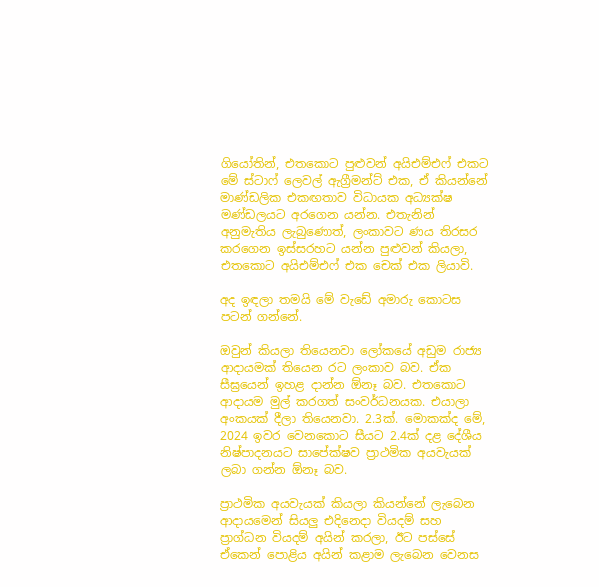ගියෝතින්, එතකොට පුළුවන් අයිඑම්එෆ් එකට මේ ස්ටාෆ් ලෙවල් ඇග්‍රීමන්ට් එක, ඒ කියන්නේ මාණ්ඩලික එකඟතාව විධායක අධ්‍යක්ෂ මණ්ඩලයට අරගෙන යන්න. එතැනින් අනුමැතිය ලැබුණොත්, ලංකාවට ණය තිරසර කරගෙන ඉස්සරහට යන්න පුළුවන් කියලා, එතකොට අයිඑම්එෆ් එක චෙක් එක ලියාවි.

අද ඉඳලා තමයි මේ වැඩේ අමාරු කොටස පටන් ගන්නේ.

ඔවුන් කියලා තියෙනවා ලෝකයේ අඩුම රාජ්‍ය ආදායමක් තියෙන රට ලංකාව බව. ඒක සීඝ්‍රයෙන් ඉහළ දාන්න ඕනෑ බව. එතකොට ආදායම මුල් කරගත් සංවර්ධනයක. එයාලා අංකයක් දීලා තියෙනවා. 2.3ක්. මොකක්ද මේ, 2024 ඉවර වෙනකොට සීයට 2.4ක් දළ දේශීය නිෂ්පාදනයට සාපේක්ෂව ප්‍රාථමික අයවැයක් ලබා ගන්න ඕනෑ බව.

ප්‍රාථමික අයවැයක් කියලා කියන්නේ ලැබෙන ආදායමෙන් සියලු එදිනෙදා වියදම් සහ ප්‍රාග්ධන වියදම් අයින් කරලා, ඊට පස්සේ ඒකෙන් පොළිය අයින් කළාම ලැබෙන වෙනස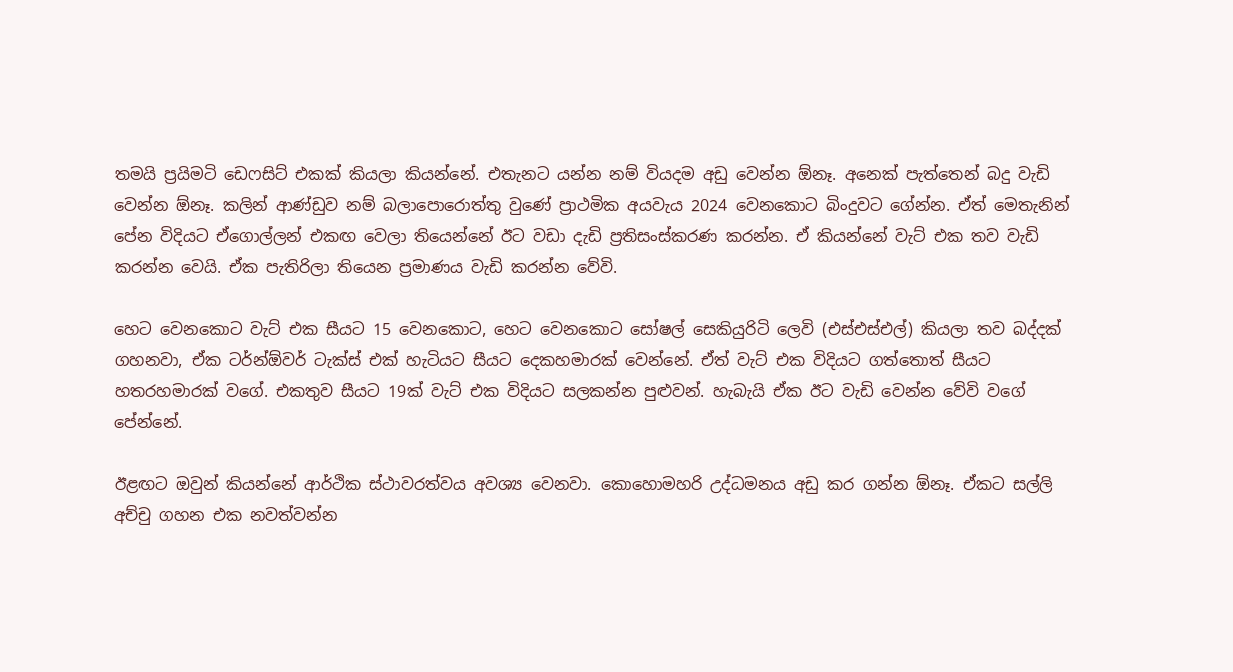තමයි ප්‍රයිමටි ඩෙෆසිට් එකක් කියලා කියන්නේ. එතැනට යන්න නම් වියදම අඩු වෙන්න ඕනෑ. අනෙක් පැත්තෙන් බදු වැඩි වෙන්න ඕනෑ. කලින් ආණ්ඩුව නම් බලාපොරොත්තු වුණේ ප්‍රාථමික අයවැය 2024 වෙනකොට බිංදුවට ගේන්න. ඒත් මෙතැනින් පේන විදියට ඒගොල්ලන් එකඟ වෙලා තියෙන්නේ ඊට වඩා දැඩි ප්‍රතිසංස්කරණ කරන්න. ඒ කියන්නේ වැට් එක තව වැඩි කරන්න වෙයි. ඒක පැතිරිලා තියෙන ප්‍රමාණය වැඩි කරන්න වේවි.

හෙට වෙනකොට වැට් එක සීයට 15 වෙනකොට, හෙට වෙනකොට සෝෂල් සෙකියුරිටි ලෙවි (එස්එස්එල්) කියලා තව බද්දක් ගහනවා, ඒක ටර්න්ඕවර් ටැක්ස් එක් හැටියට සීයට දෙකහමාරක් වෙන්නේ. ඒත් වැට් එක විදියට ගත්තොත් සීයට හතරහමාරක් වගේ. එකතුව සීයට 19ක් වැට් එක විදියට සලකන්න පුළුවන්. හැබැයි ඒක ඊට වැඩි වෙන්න වේවි වගේ පේන්නේ.

ඊළඟට ඔවුන් කියන්නේ ආර්ථික ස්ථාවරත්වය අවශ්‍ය වෙනවා. කොහොමහරි උද්ධමනය අඩු කර ගන්න ඕනෑ. ඒකට සල්ලි අච්චු ගහන එක නවත්වන්න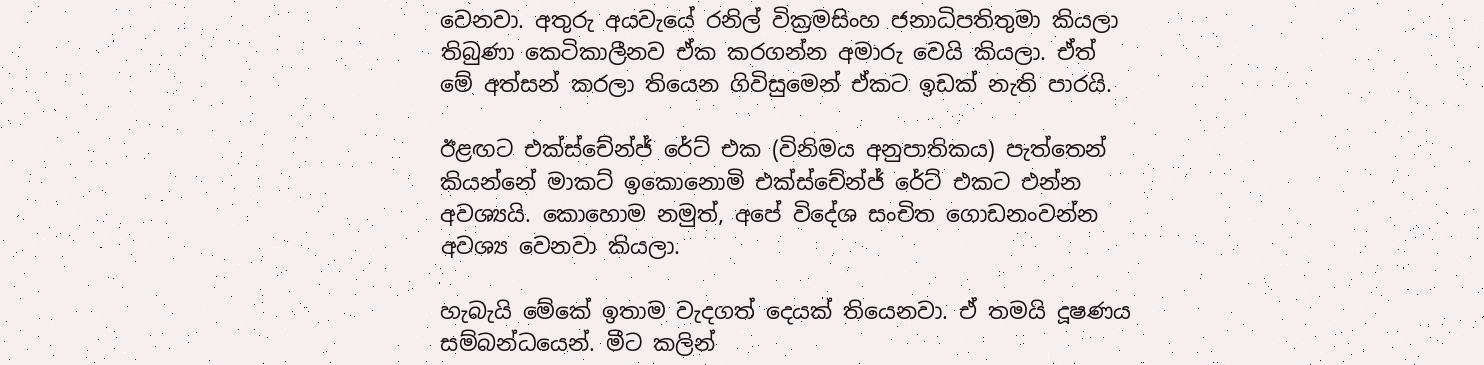වෙනවා. අතුරු අයවැයේ රනිල් වික්‍රමසිංහ ජනාධිපතිතුමා කියලා තිබුණා කෙටිකාලීනව ඒක කරගන්න අමාරු වෙයි කියලා. ඒත් මේ අත්සන් කරලා තියෙන ගිවිසුමෙන් ඒකට ඉඩක් නැති පාරයි.

ඊළඟට එක්ස්චේන්ජ් රේට් එක (විනිමය අනුපාතිකය) පැත්තෙන් කියන්නේ මාකට් ඉකොනොමි එක්ස්චේන්ජ් රේට් එකට එන්න අවශ්‍යයි. කොහොම නමුත්, අපේ විදේශ සංචිත ගොඩනංවන්න අවශ්‍ය වෙනවා කියලා.

හැබැයි මේකේ ඉතාම වැදගත් දෙයක් තියෙනවා. ඒ තමයි දූෂණය සම්බන්ධයෙන්. මීට කලින්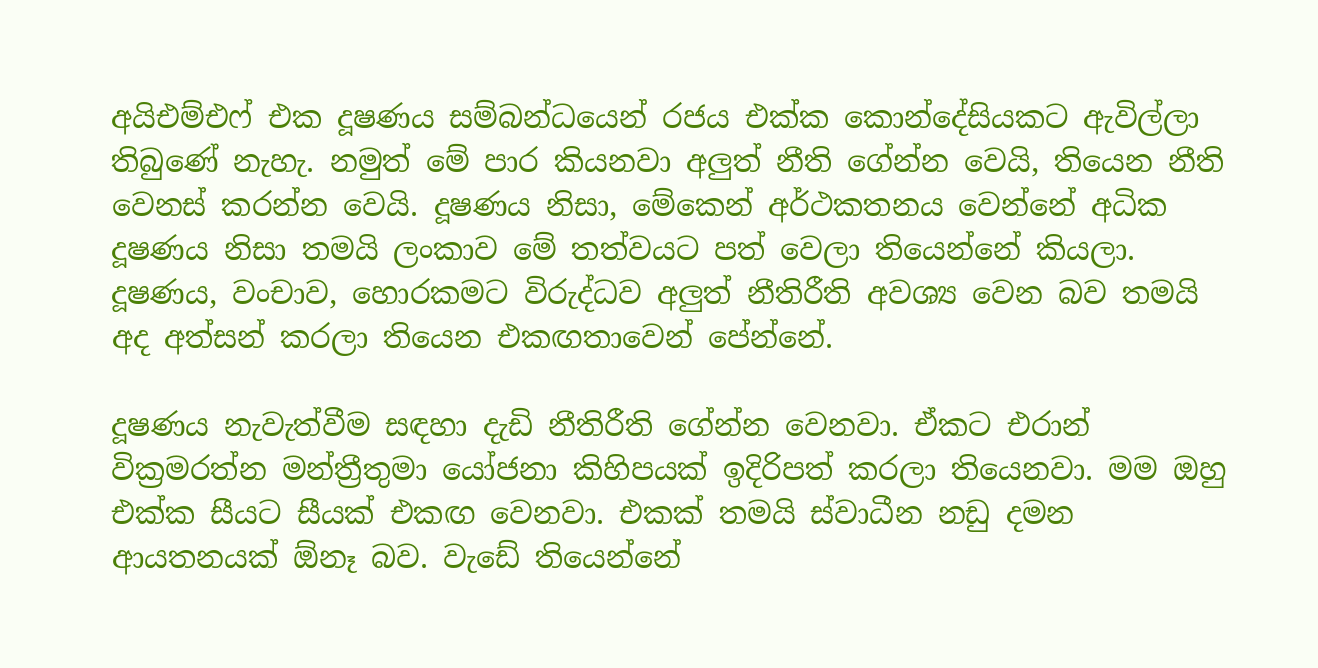අයිඑම්එෆ් එක දූෂණය සම්බන්ධයෙන් රජය එක්ක කොන්දේසියකට ඇවිල්ලා තිබුණේ නැහැ. නමුත් මේ පාර කියනවා අලුත් නීති ගේන්න වෙයි, තියෙන නීති වෙනස් කරන්න වෙයි. දූෂණය නිසා, මේකෙන් අර්ථකතනය වෙන්නේ අධික දූෂණය නිසා තමයි ලංකාව මේ තත්වයට පත් වෙලා තියෙන්නේ කියලා. දූෂණය, වංචාව, හොරකමට විරුද්ධව අලුත් නීතිරීති අවශ්‍ය වෙන බව තමයි අද අත්සන් කරලා තියෙන එකඟතාවෙන් පේන්නේ.

දූෂණය නැවැත්වීම සඳහා දැඩි නීතිරීති ගේන්න වෙනවා. ඒකට එරාන් වික්‍රමරත්න මන්ත්‍රීතුමා යෝජනා කිහිපයක් ඉදිරිපත් කරලා තියෙනවා. මම ඔහු එක්ක සීයට සීයක් එකඟ වෙනවා. එකක් තමයි ස්වාධීන නඩු දමන ආයතනයක් ඕනෑ බව. වැඩේ තියෙන්නේ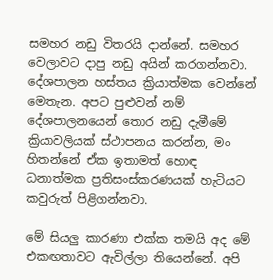සමහර නඩු විතරයි දාන්නේ. සමහර වෙලාවට දාපු නඩු අයින් කරගන්නවා. දේශපාලන හස්තය ක්‍රියාත්මක වෙන්නේ මෙතැන. අපට පුළුවන් නම් දේශපාලනයෙන් තොර නඩු දැමීමේ ක්‍රියාවලියක් ස්ථාපනය කරන්න, මං හිතන්නේ ඒක ඉතාමත් හොඳ ධනාත්මක ප්‍රතිසංස්කරණයක් හැටියට කවුරුත් පිළිගන්නවා.

මේ සියලු කාරණා එක්ක තමයි අද මේ එකඟතාවට ඇවිල්ලා තියෙන්නේ. අපි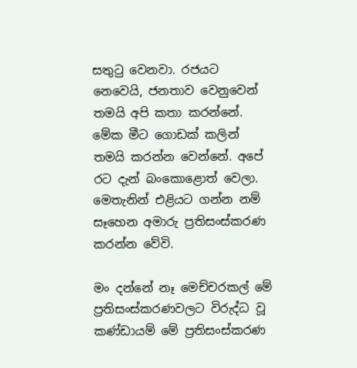සතුටු වෙනවා. රජයට නෙවෙයි, ජනතාව වෙනුවෙන් තමයි අපි කතා කරන්නේ. මේක මීට ගොඩක් කලින් තමයි කරන්න වෙන්නේ. අපේ රට දැන් බංකොළොත් වෙලා. මෙතැනින් එළියට ගන්න නම් සෑහෙන අමාරු ප්‍රතිසංස්කරණ කරන්න වේවි.

මං දන්නේ නෑ මෙච්චරකල් මේ ප්‍රතිසංස්කරණවලට විරුද්ධ වූ කණ්ඩායම් මේ ප්‍රතිසංස්කරණ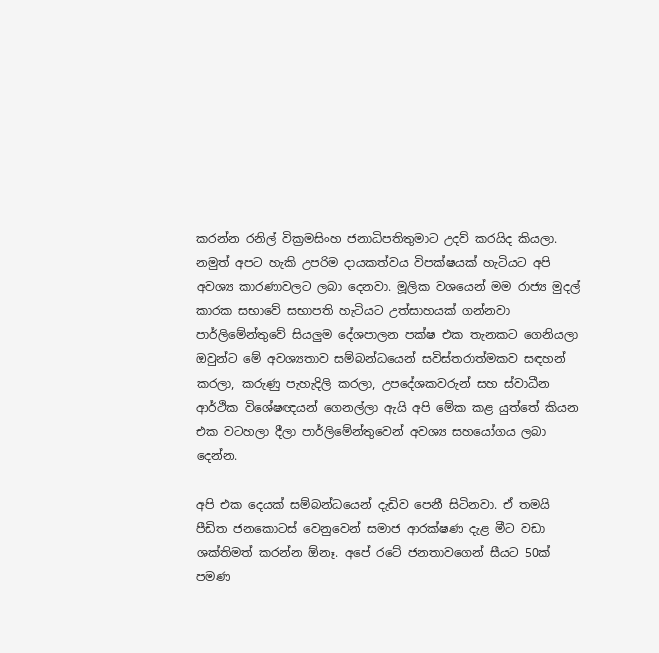කරන්න රනිල් වික්‍රමසිංහ ජනාධිපතිතුමාට උදව් කරයිද කියලා. නමුත් අපට හැකි උපරිම දායකත්වය විපක්ෂයක් හැටියට අපි අවශ්‍ය කාරණාවලට ලබා දෙනවා. මූලික වශයෙන් මම රාජ්‍ය මුදල් කාරක සභාවේ සභාපති හැටියට උත්සාහයක් ගන්නවා පාර්ලිමේන්තුවේ සියලුම දේශපාලන පක්ෂ එක තැනකට ගෙනියලා ඔවුන්ට මේ අවශ්‍යතාව සම්බන්ධයෙන් සවිස්තරාත්මකව සඳහන් කරලා, කරුණු පැහැදිලි කරලා, උපදේශකවරුන් සහ ස්වාධීන ආර්ථික විශේෂඥයන් ගෙනල්ලා ඇයි අපි මේක කළ යුත්තේ කියන එක වටහලා දීලා පාර්ලිමේන්තුවෙන් අවශ්‍ය සහයෝගය ලබා දෙන්න.

අපි එක දෙයක් සම්බන්ධයෙන් දැඩිව පෙනී සිටිනවා. ඒ තමයි පීඩිත ජනකොටස් වෙනුවෙන් සමාජ ආරක්ෂණ දැළ මීට වඩා ශක්තිමත් කරන්න ඕනෑ. අපේ රටේ ජනතාවගෙන් සීයට 50ක් පමණ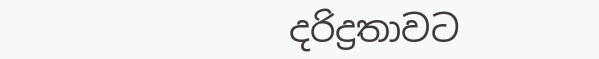දරිද්‍රතාවට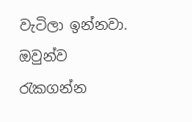වැටිලා ඉන්නවා. ඔවුන්ව රැකගන්න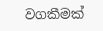වගකීමක්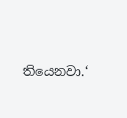තියෙනවා.‘